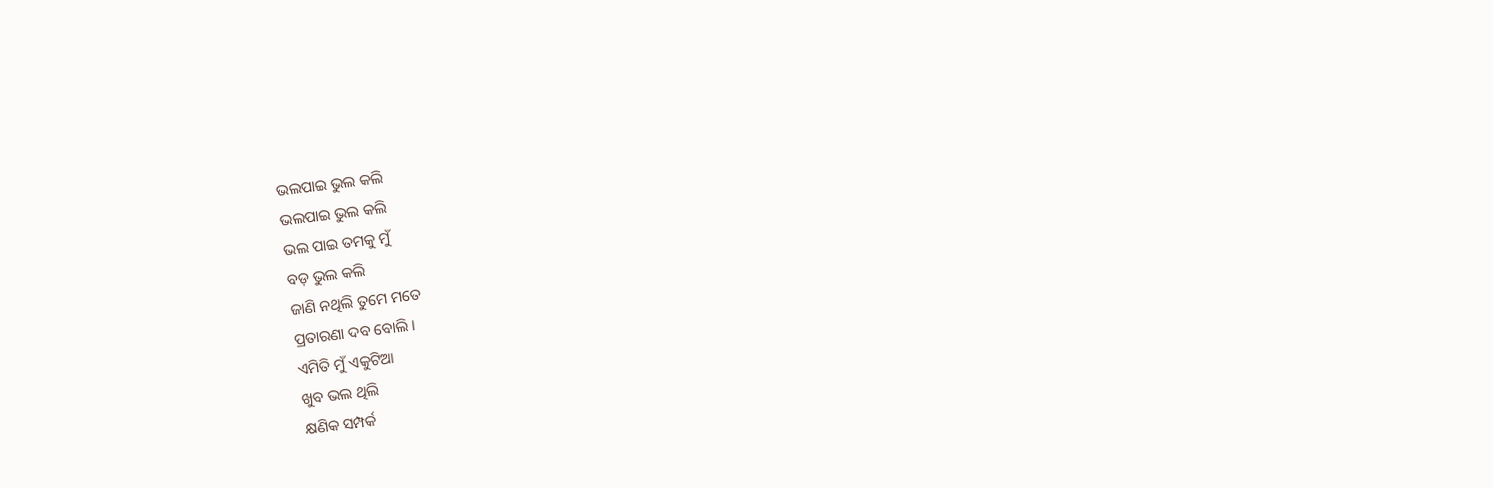ଭଲପାଇ ଭୁଲ କଲି
ଭଲପାଇ ଭୁଲ କଲି
ଭଲ ପାଇ ତମକୁ ମୁଁ
ବଡ଼ ଭୁଲ କଲି
ଜାଣି ନଥିଲି ତୁମେ ମତେ
ପ୍ରତାରଣା ଦବ ବୋଲି ।
ଏମିତି ମୁଁ ଏକୁଟିଆ
ଖୁବ ଭଲ ଥିଲି
କ୍ଷଣିକ ସମ୍ପର୍କ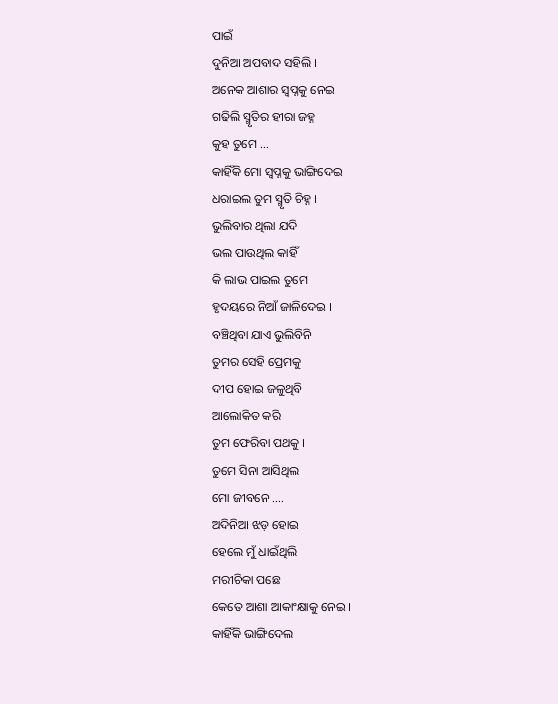ପାଇଁ
ଦୁନିଆ ଅପବାଦ ସହିଲି ।
ଅନେକ ଆଶାର ସ୍ୱପ୍ନକୁ ନେଇ
ଗଢିଲି ସ୍ମୃତିର ହୀରା ଜହ୍ନ
କୁହ ତୁମେ ...
କାହିଁକି ମୋ ସ୍ୱପ୍ନକୁ ଭାଙ୍ଗିଦେଇ
ଧରାଇଲ ତୁମ ସ୍ମୃତି ଚିହ୍ନ ।
ଭୁଲିବାର ଥିଲା ଯଦି
ଭଲ ପାଉଥିଲ କାହିଁ
କି ଲାଭ ପାଇଲ ତୁମେ
ହୃଦୟରେ ନିଆଁ ଜାଳିଦେଇ ।
ବଞ୍ଚିଥିବା ଯାଏ ଭୁଲିବିନି
ତୁମର ସେହି ପ୍ରେମକୁ
ଦୀପ ହୋଇ ଜଳୁଥିବି
ଆଲୋକିତ କରି
ତୁମ ଫେରିବା ପଥକୁ ।
ତୁମେ ସିନା ଆସିଥିଲ
ମୋ ଜୀବନେ ....
ଅଦିନିଆ ଝଡ଼ ହୋଇ
ହେଲେ ମୁଁ ଧାଇଁଥିଲି
ମରୀଚିକା ପଛେ
କେତେ ଆଶା ଆକାଂକ୍ଷାକୁ ନେଇ ।
କାହିଁକି ଭାଙ୍ଗିଦେଲ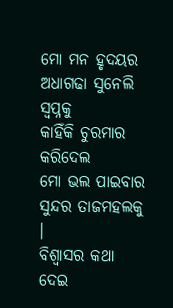ମୋ ମନ ହୃଦୟର
ଅଧାଗଢା ସୁନେଲି ସ୍ବପ୍ନକୁ
କାହିଁକି ଚୁରମାର କରିଦେଲ
ମୋ ଭଲ ପାଇବାର
ସୁନ୍ଦର ତାଜମହଲକୁ ।
ବିଶ୍ୱାସର କଥା ଦେଇ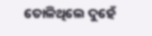ତୋଳିଥିଲେ ଦୁହେଁ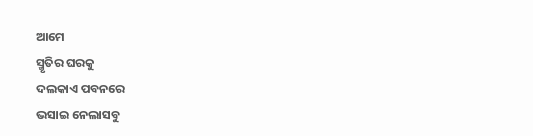ଆମେ
ସ୍ମୃତିର ଘରକୁ
ଦଲକାଏ ପବନରେ
ଭସାଇ ନେଲାସବୁ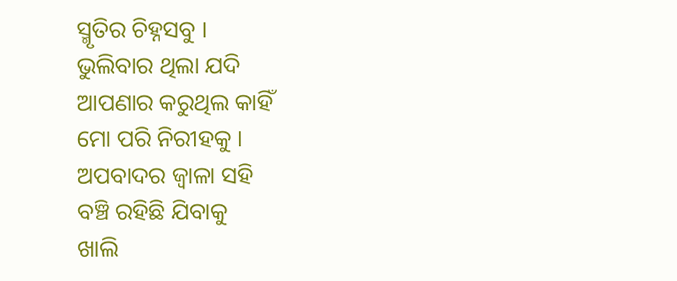ସ୍ମୃତିର ଚିହ୍ନସବୁ ।
ଭୁଲିବାର ଥିଲା ଯଦି
ଆପଣାର କରୁଥିଲ କାହିଁ
ମୋ ପରି ନିରୀହକୁ ।
ଅପବାଦର ଜ୍ୱାଳା ସହି
ବଞ୍ଚି ରହିଛି ଯିବାକୁ
ଖାଲି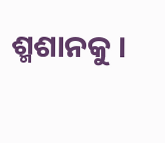ଶ୍ମଶାନକୁ ।